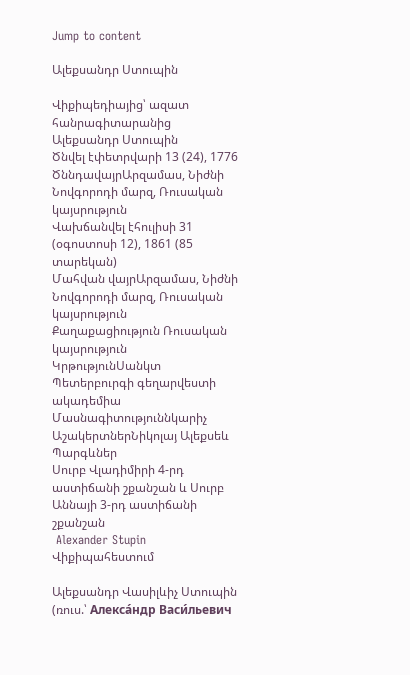Jump to content

Ալեքսանդր Ստուպին

Վիքիպեդիայից՝ ազատ հանրագիտարանից
Ալեքսանդր Ստուպին
Ծնվել էփետրվարի 13 (24), 1776
ԾննդավայրԱրզամաս, Նիժնի Նովգորոդի մարզ, Ռուսական կայսրություն
Վախճանվել էհուլիսի 31 (օգոստոսի 12), 1861 (85 տարեկան)
Մահվան վայրԱրզամաս, Նիժնի Նովգորոդի մարզ, Ռուսական կայսրություն
Քաղաքացիություն Ռուսական կայսրություն
ԿրթությունՍանկտ Պետերբուրգի գեղարվեստի ակադեմիա
Մասնագիտություննկարիչ
ԱշակերտներՆիկոլայ Ալեքսեև
Պարգևներ
Սուրբ Վլադիմիրի 4-րդ աստիճանի շքանշան և Սուրբ Աննայի 3-րդ աստիճանի շքանշան
 Alexander Stupin Վիքիպահեստում

Ալեքսանդր Վասիլևիչ Ստուպին (ռուս.՝ Алекса́ндр Васи́льевич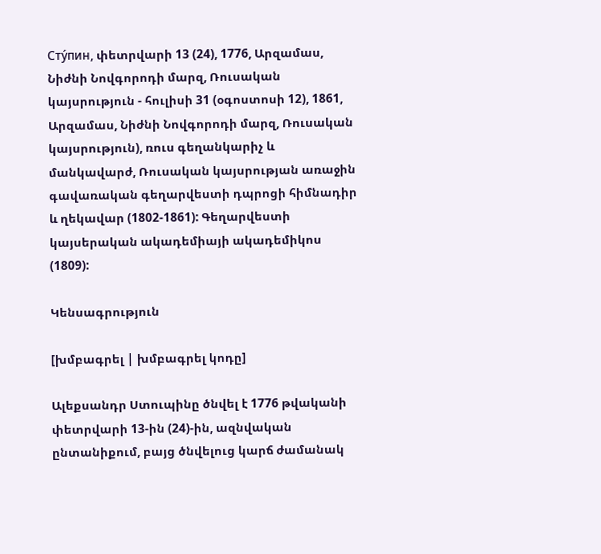Сту́пин, փետրվարի 13 (24), 1776, Արզամաս, Նիժնի Նովգորոդի մարզ, Ռուսական կայսրություն - հուլիսի 31 (օգոստոսի 12), 1861, Արզամաս, Նիժնի Նովգորոդի մարզ, Ռուսական կայսրություն), ռուս գեղանկարիչ և մանկավարժ, Ռուսական կայսրության առաջին գավառական գեղարվեստի դպրոցի հիմնադիր և ղեկավար (1802-1861): Գեղարվեստի կայսերական ակադեմիայի ակադեմիկոս (1809):

Կենսագրություն

[խմբագրել | խմբագրել կոդը]

Ալեքսանդր Ստուպինը ծնվել է 1776 թվականի փետրվարի 13-ին (24)-ին, ազնվական ընտանիքում, բայց ծնվելուց կարճ ժամանակ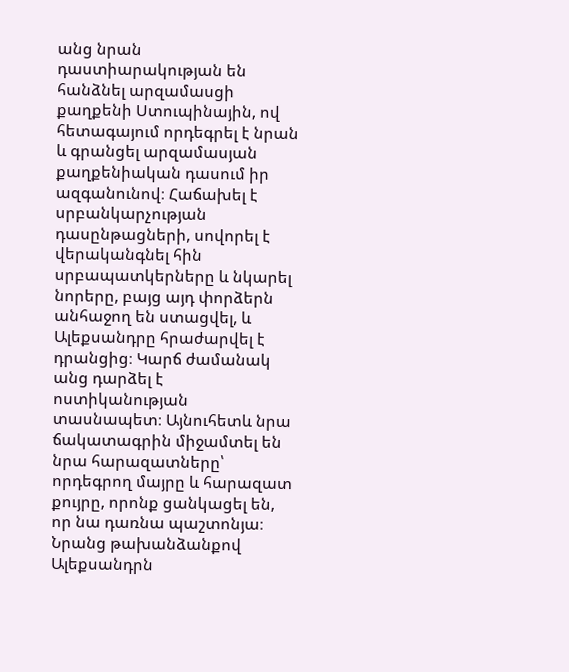անց նրան դաստիարակության են հանձնել արզամասցի քաղքենի Ստուպինային, ով հետագայում որդեգրել է նրան և գրանցել արզամասյան քաղքենիական դասում իր ազգանունով։ Հաճախել է սրբանկարչության դասընթացների, սովորել է վերականգնել հին սրբապատկերները և նկարել նորերը, բայց այդ փորձերն անհաջող են ստացվել, և Ալեքսանդրը հրաժարվել է դրանցից։ Կարճ ժամանակ անց դարձել է ոստիկանության տասնապետ։ Այնուհետև նրա ճակատագրին միջամտել են նրա հարազատները՝ որդեգրող մայրը և հարազատ քույրը, որոնք ցանկացել են, որ նա դառնա պաշտոնյա։ Նրանց թախանձանքով Ալեքսանդրն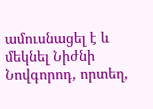ամուսնացել է և մեկնել Նիժնի Նովգորոդ, որտեղ,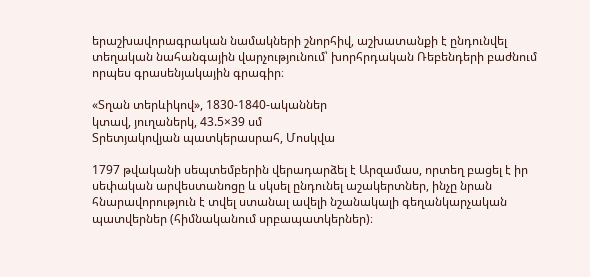երաշխավորագրական նամակների շնորհիվ, աշխատանքի է ընդունվել տեղական նահանգային վարչությունում՝ խորհրդական Ռեբենդերի բաժնում որպես գրասենյակային գրագիր։

«Տղան տերևիկով», 1830-1840-ականներ
կտավ, յուղաներկ, 43.5×39 սմ
Տրետյակովյան պատկերասրահ, Մոսկվա

1797 թվականի սեպտեմբերին վերադարձել է Արզամաս, որտեղ բացել է իր սեփական արվեստանոցը և սկսել ընդունել աշակերտներ, ինչը նրան հնարավորություն է տվել ստանալ ավելի նշանակալի գեղանկարչական պատվերներ (հիմնականում սրբապատկերներ)։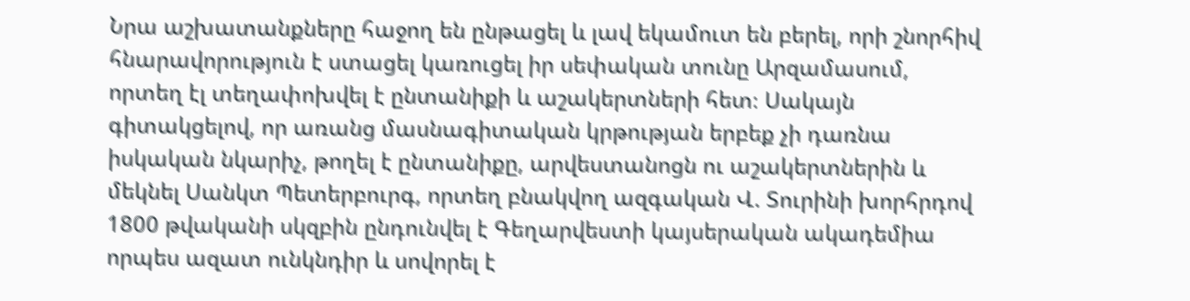Նրա աշխատանքները հաջող են ընթացել և լավ եկամուտ են բերել, որի շնորհիվ հնարավորություն է ստացել կառուցել իր սեփական տունը Արզամասում, որտեղ էլ տեղափոխվել է ընտանիքի և աշակերտների հետ։ Սակայն գիտակցելով, որ առանց մասնագիտական կրթության երբեք չի դառնա իսկական նկարիչ, թողել է ընտանիքը, արվեստանոցն ու աշակերտներին և մեկնել Սանկտ Պետերբուրգ, որտեղ բնակվող ազգական Վ. Տուրինի խորհրդով 1800 թվականի սկզբին ընդունվել է Գեղարվեստի կայսերական ակադեմիա որպես ազատ ունկնդիր և սովորել է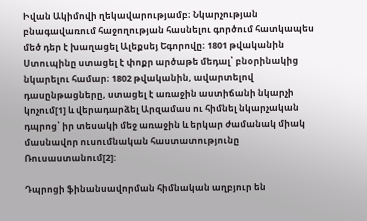Իվան Ակիմովի ղեկավարությամբ։ Նկարչության բնագավառում հաջողության հասնելու գործում հատկապես մեծ դեր է խաղացել Ալեքսեյ Եգորովը։ 1801 թվականին Ստուպինը ստացել է փոքր արծաթե մեդալ՝ բնօրինակից նկարելու համար։ 1802 թվականին, ավարտելով դասընթացները, ստացել է առաջին աստիճանի նկարչի կոչում[1] և վերադարձել Արզամաս ու հիմնել նկարչական դպրոց՝ իր տեսակի մեջ առաջին և երկար ժամանակ միակ մասնավոր ուսումնական հաստատությունը Ռուսաստանում[2]:

Դպրոցի ֆինանսավորման հիմնական աղբյուր են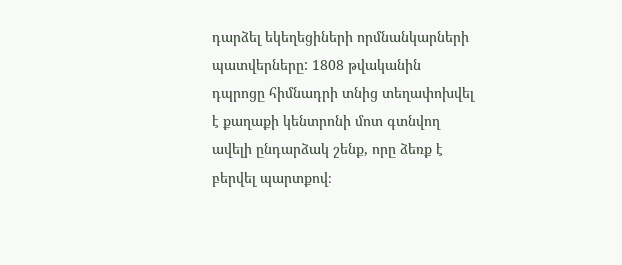դարձել եկեղեցիների որմնանկարների պատվերները: 1808 թվականին դպրոցը հիմնադրի տնից տեղափոխվել է քաղաքի կենտրոնի մոտ գտնվող ավելի ընդարձակ շենք, որը ձեռք է բերվել պարտքով։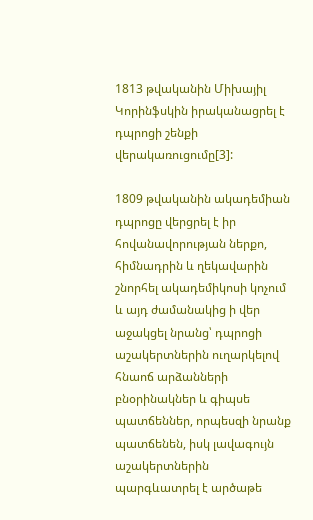1813 թվականին Միխայիլ Կորինֆսկին իրականացրել է դպրոցի շենքի վերակառուցումը[3]:

1809 թվականին ակադեմիան դպրոցը վերցրել է իր հովանավորության ներքո, հիմնադրին և ղեկավարին շնորհել ակադեմիկոսի կոչում և այդ ժամանակից ի վեր աջակցել նրանց՝ դպրոցի աշակերտներին ուղարկելով հնաոճ արձանների բնօրինակներ և գիպսե պատճեններ, որպեսզի նրանք պատճենեն, իսկ լավագույն աշակերտներին պարգևատրել է արծաթե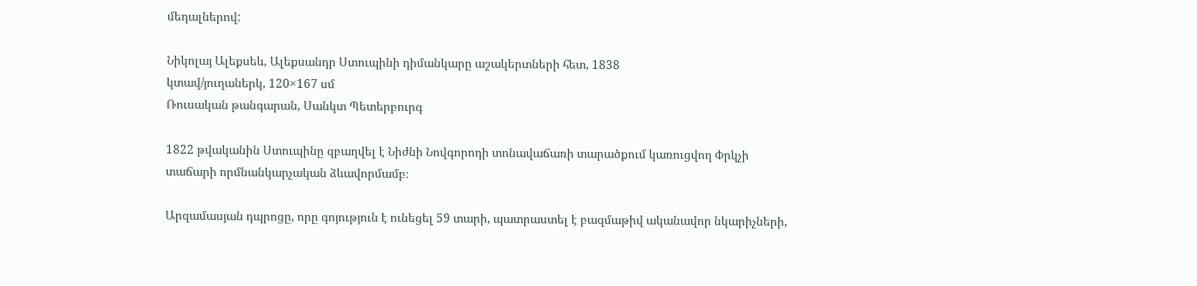մեդալներով:

Նիկոլայ Ալեքսեև, Ալեքսանդր Ստուպինի դիմանկարը աշակերտների հետ, 1838
կտավ/յուղաներկ, 120×167 սմ
Ռուսական թանգարան, Սանկտ Պետերբուրգ

1822 թվականին Ստուպինը զբաղվել է Նիժնի Նովգորոդի տոնավաճառի տարածքում կառուցվող Փրկչի տաճարի որմնանկարչական ձևավորմամբ։

Արզամասյան դպրոցը, որը գոյություն է ունեցել 59 տարի, պատրաստել է բազմաթիվ ականավոր նկարիչների,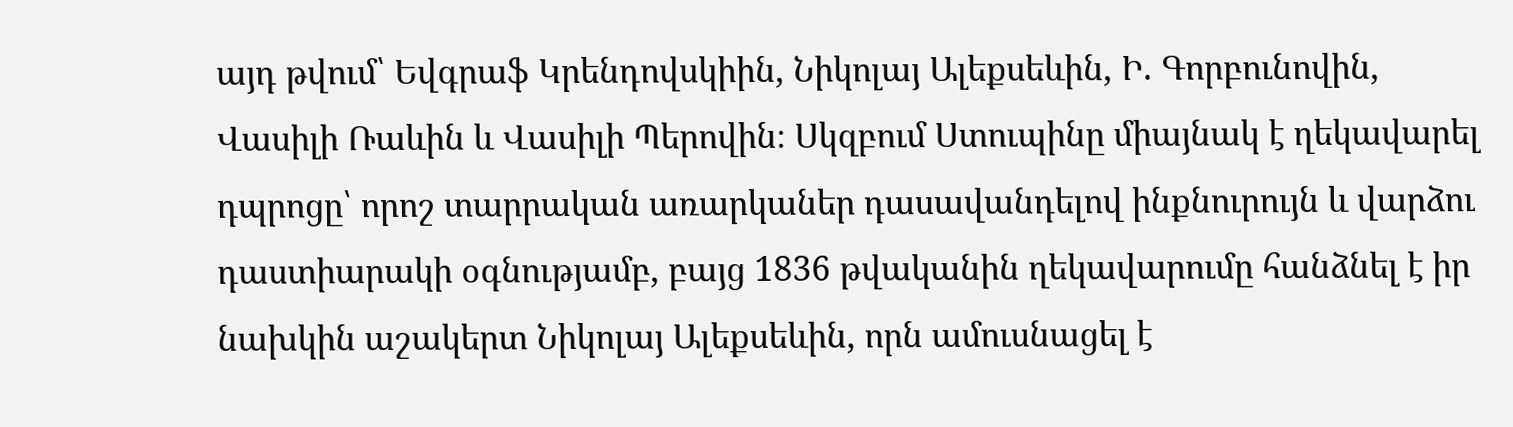այդ թվում՝ Եվգրաֆ Կրենդովսկիին, Նիկոլայ Ալեքսեևին, Ի. Գորբունովին, Վասիլի Ռաևին և Վասիլի Պերովին։ Սկզբում Ստուպինը միայնակ է ղեկավարել դպրոցը՝ որոշ տարրական առարկաներ դասավանդելով ինքնուրույն և վարձու դաստիարակի օգնությամբ, բայց 1836 թվականին ղեկավարումը հանձնել է իր նախկին աշակերտ Նիկոլայ Ալեքսեևին, որն ամուսնացել է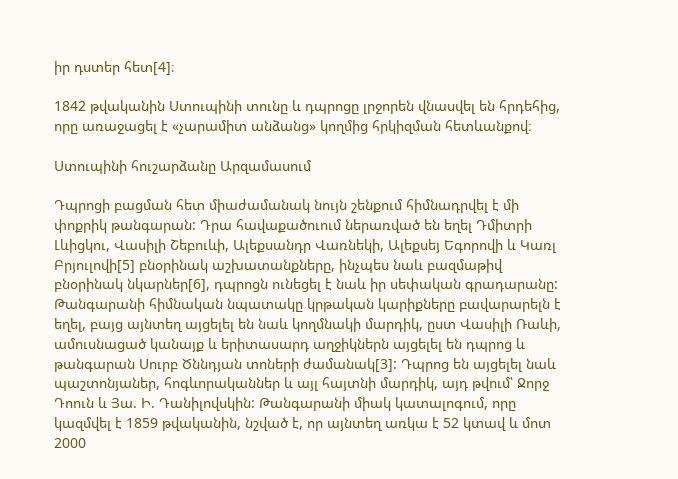իր դստեր հետ[4]։

1842 թվականին Ստուպինի տունը և դպրոցը լրջորեն վնասվել են հրդեհից, որը առաջացել է «չարամիտ անձանց» կողմից հրկիզման հետևանքով։

Ստուպինի հուշարձանը Արզամասում

Դպրոցի բացման հետ միաժամանակ նույն շենքում հիմնադրվել է մի փոքրիկ թանգարան: Դրա հավաքածուում ներառված են եղել Դմիտրի Լևիցկու, Վասիլի Շեբուևի, Ալեքսանդր Վառնեկի, Ալեքսեյ Եգորովի և Կառլ Բրյուլովի[5] բնօրինակ աշխատանքները, ինչպես նաև բազմաթիվ բնօրինակ նկարներ[6], դպրոցն ունեցել է նաև իր սեփական գրադարանը: Թանգարանի հիմնական նպատակը կրթական կարիքները բավարարելն է եղել, բայց այնտեղ այցելել են նաև կողմնակի մարդիկ, ըստ Վասիլի Ռաևի, ամուսնացած կանայք և երիտասարդ աղջիկներն այցելել են դպրոց և թանգարան Սուրբ Ծննդյան տոների ժամանակ[3]: Դպրոց են այցելել նաև պաշտոնյաներ, հոգևորականներ և այլ հայտնի մարդիկ, այդ թվում՝ Ջորջ Դոուն և Յա. Ի. Դանիլովսկին: Թանգարանի միակ կատալոգում, որը կազմվել է 1859 թվականին, նշված է, որ այնտեղ առկա է 52 կտավ և մոտ 2000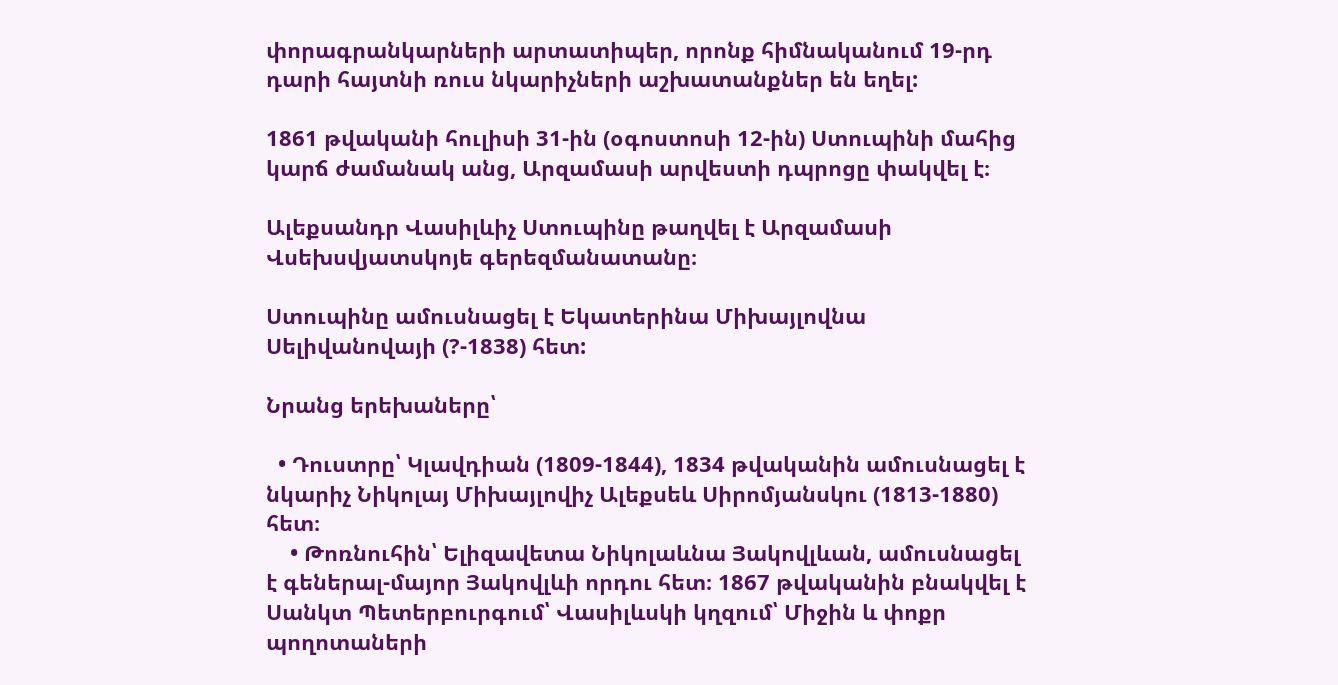փորագրանկարների արտատիպեր, որոնք հիմնականում 19-րդ դարի հայտնի ռուս նկարիչների աշխատանքներ են եղել:

1861 թվականի հուլիսի 31-ին (օգոստոսի 12-ին) Ստուպինի մահից կարճ ժամանակ անց, Արզամասի արվեստի դպրոցը փակվել է։

Ալեքսանդր Վասիլևիչ Ստուպինը թաղվել է Արզամասի Վսեխսվյատսկոյե գերեզմանատանը։

Ստուպինը ամուսնացել է Եկատերինա Միխայլովնա Սելիվանովայի (?-1838) հետ:

Նրանց երեխաները՝

  • Դուստրը՝ Կլավդիան (1809-1844), 1834 թվականին ամուսնացել է նկարիչ Նիկոլայ Միխայլովիչ Ալեքսեև Սիրոմյանսկու (1813-1880) հետ։
    • Թոռնուհին՝ Ելիզավետա Նիկոլաևնա Յակովլևան, ամուսնացել է գեներալ-մայոր Յակովլևի որդու հետ։ 1867 թվականին բնակվել է Սանկտ Պետերբուրգում՝ Վասիլևսկի կղզում՝ Միջին և փոքր պողոտաների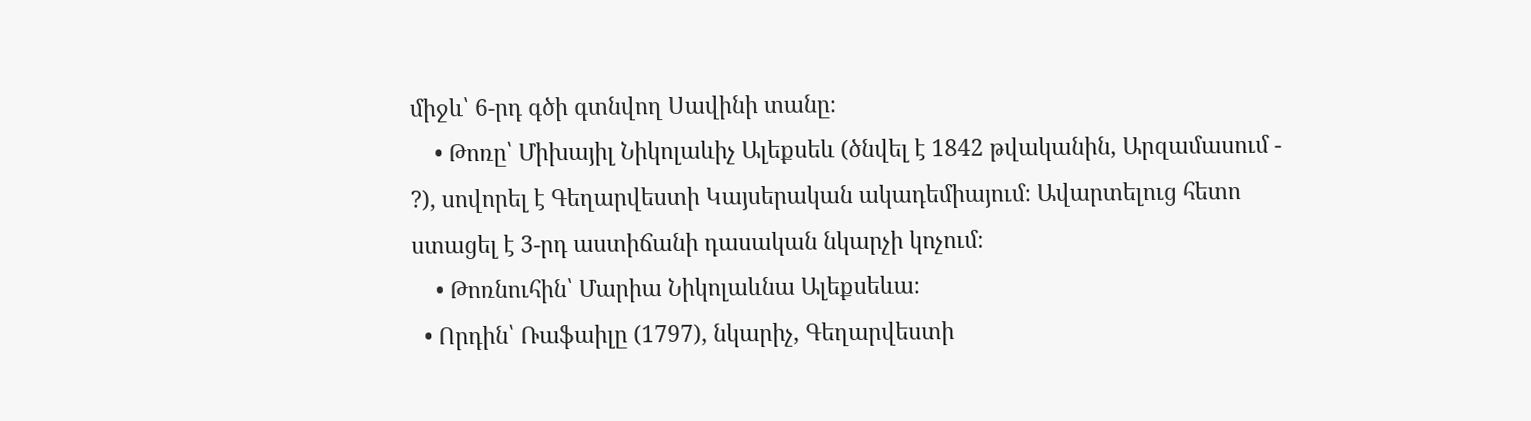միջև՝ 6-րդ գծի գտնվող Սավինի տանը։
    • Թոռը՝ Միխայիլ Նիկոլաևիչ Ալեքսեև (ծնվել է 1842 թվականին, Արզամասում - ?), սովորել է Գեղարվեստի Կայսերական ակադեմիայում։ Ավարտելուց հետո ստացել է 3-րդ աստիճանի դասական նկարչի կոչում։
    • Թոռնուհին՝ Մարիա Նիկոլաևնա Ալեքսեևա։
  • Որդին՝ Ռաֆաիլը (1797), նկարիչ, Գեղարվեստի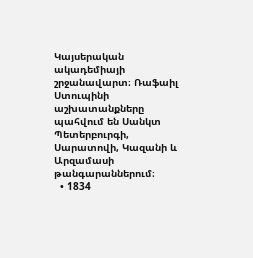Կայսերական ակադեմիայի շրջանավարտ։ Ռաֆաիլ Ստուպինի աշխատանքները պահվում են Սանկտ Պետերբուրգի, Սարատովի, Կազանի և Արզամասի թանգարաններում։
  • 1834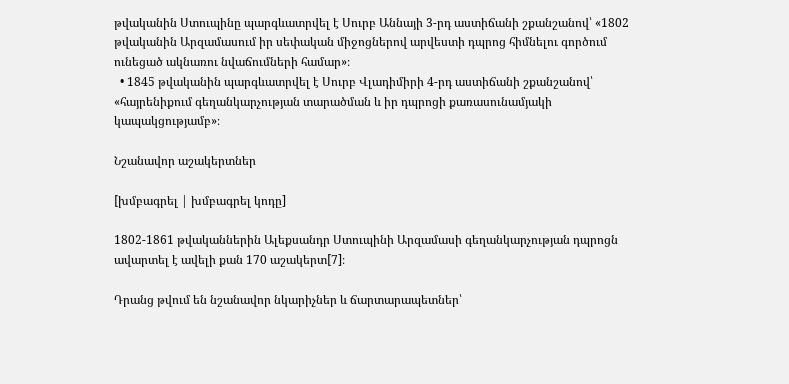թվականին Ստուպինը պարգևատրվել է Սուրբ Աննայի 3-րդ աստիճանի շքանշանով՝ «1802 թվականին Արզամասում իր սեփական միջոցներով արվեստի դպրոց հիմնելու գործում ունեցած ակնառու նվաճումների համար»։
  • 1845 թվականին պարգևատրվել է Սուրբ Վլադիմիրի 4-րդ աստիճանի շքանշանով՝ «հայրենիքում գեղանկարչության տարածման և իր դպրոցի քառասունամյակի կապակցությամբ»։

Նշանավոր աշակերտներ

[խմբագրել | խմբագրել կոդը]

1802-1861 թվականներին Ալեքսանդր Ստուպինի Արզամասի գեղանկարչության դպրոցն ավարտել է ավելի քան 170 աշակերտ[7]։

Դրանց թվում են նշանավոր նկարիչներ և ճարտարապետներ՝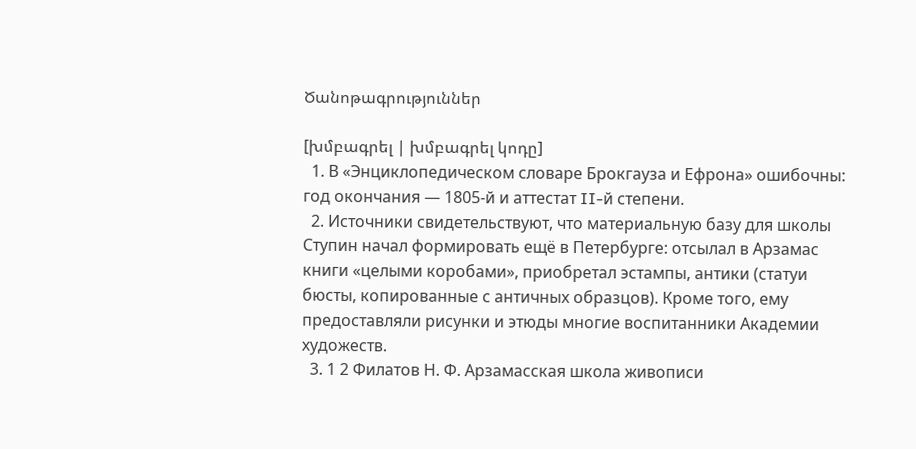Ծանոթագրություններ

[խմբագրել | խմբագրել կոդը]
  1. В «Энциклопедическом словаре Брокгауза и Ефрона» ошибочны: год окончания — 1805-й и аттестат II-й степени.
  2. Источники свидетельствуют, что материальную базу для школы Ступин начал формировать ещё в Петербурге: отсылал в Арзамас книги «целыми коробами», приобретал эстампы, антики (статуи бюсты, копированные с античных образцов). Кроме того, ему предоставляли рисунки и этюды многие воспитанники Академии художеств.
  3. 1 2 Филатов Н. Ф. Арзамасская школа живописи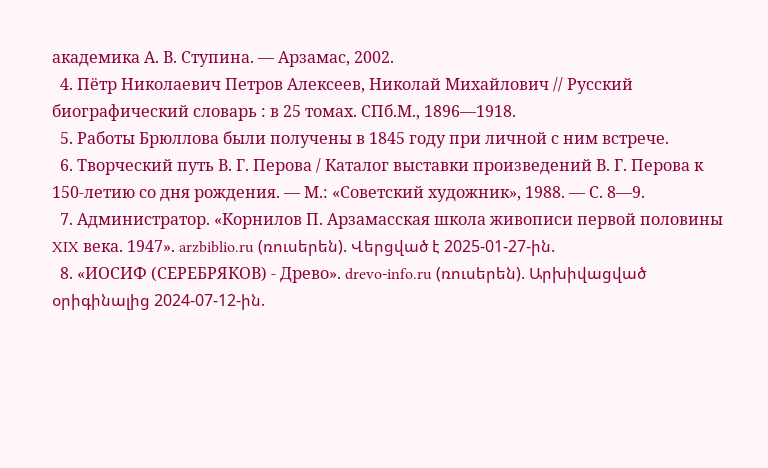академика А. В. Ступина. — Арзамас, 2002.
  4. Пётр Николаевич Петров Алексеев, Николай Михайлович // Русский биографический словарь : в 25 томах. СПб.М., 1896—1918.
  5. Работы Брюллова были получены в 1845 году при личной с ним встрече.
  6. Творческий путь В. Г. Перова / Каталог выставки произведений В. Г. Перова к 150-летию со дня рождения. — М.: «Советский художник», 1988. — С. 8—9.
  7. Администратор. «Корнилов П. Арзамасская школа живописи первой половины XIX века. 1947». arzbiblio.ru (ռուսերեն). Վերցված է 2025-01-27-ին.
  8. «ИОСИФ (СЕРЕБРЯКОВ) - Древо». drevo-info.ru (ռուսերեն). Արխիվացված օրիգինալից 2024-07-12-ին.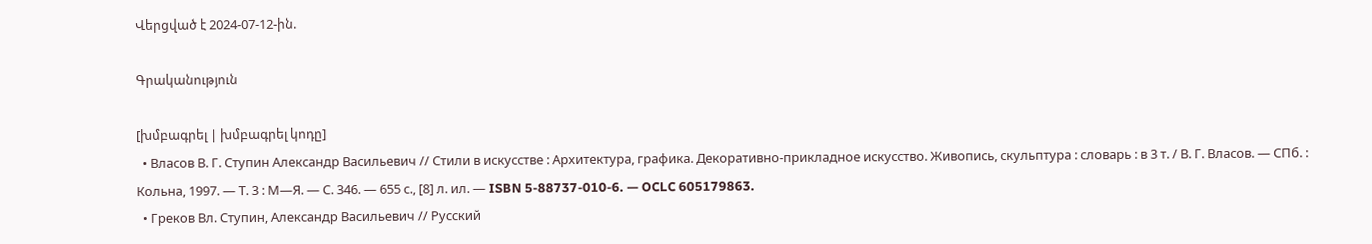Վերցված է 2024-07-12-ին.

Գրականություն

[խմբագրել | խմբագրել կոդը]
  • Власов В. Г. Ступин Александр Васильевич // Стили в искусстве : Архитектура, графика. Декоративно-прикладное искусство. Живопись, скульптура : словарь : в 3 т. / В. Г. Власов. — СПб. : Кольна, 1997. — Т. 3 : М—Я. — С. 346. — 655 с., [8] л. ил. — ISBN 5-88737-010-6. — OCLC 605179863.
  • Греков Вл. Ступин, Александр Васильевич // Русский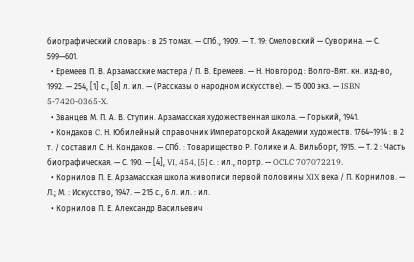биографический словарь : в 25 томах. — СПб., 1909. — Т. 19: Смеловский — Суворина. — С. 599—601.
  • Еремеев П. В. Арзамасские мастера / П. В. Еремеев. — Н. Новгород : Волго-Вят. кн. изд-во, 1992. — 254, [1] с., [8] л. ил. — (Рассказы о народном искусстве). — 15 000 экз. — ISBN 5-7420-0365-X.
  • Званцев М. П. А. В. Ступин. Арзамасская художественная школа. — Горький, 1941.
  • Кондаков C. Н. Юбилейный справочник Императорской Академии художеств. 1764–1914 : в 2 т. / составил С. Н. Кондаков. — СПб. : Товарищество Р. Голике и А. Вильборг, 1915. — Т. 2 : Часть биографическая. — С. 190. — [4], VI, 454, [5] с. : ил., портр. — OCLC 707072219.
  • Корнилов П. Е. Арзамасская школа живописи первой половины XIX века / П. Корнилов. — Л.; М. : Искусство, 1947. — 215 с., 6 л. ил. : ил.
  • Корнилов П. Е. Александр Васильевич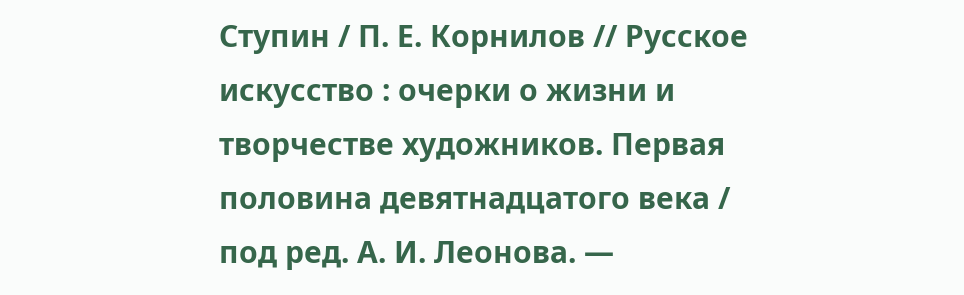Ступин / П. Е. Корнилов // Русское искусство : очерки о жизни и творчестве художников. Первая половина девятнадцатого века / под ред. А. И. Леонова. —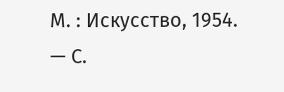М. : Искусство, 1954. — С.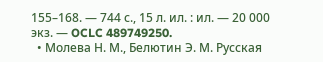155–168. — 744 с., 15 л. ил. : ил. — 20 000 экз. — OCLC 489749250.
  • Молева Н. М., Белютин Э. М. Русская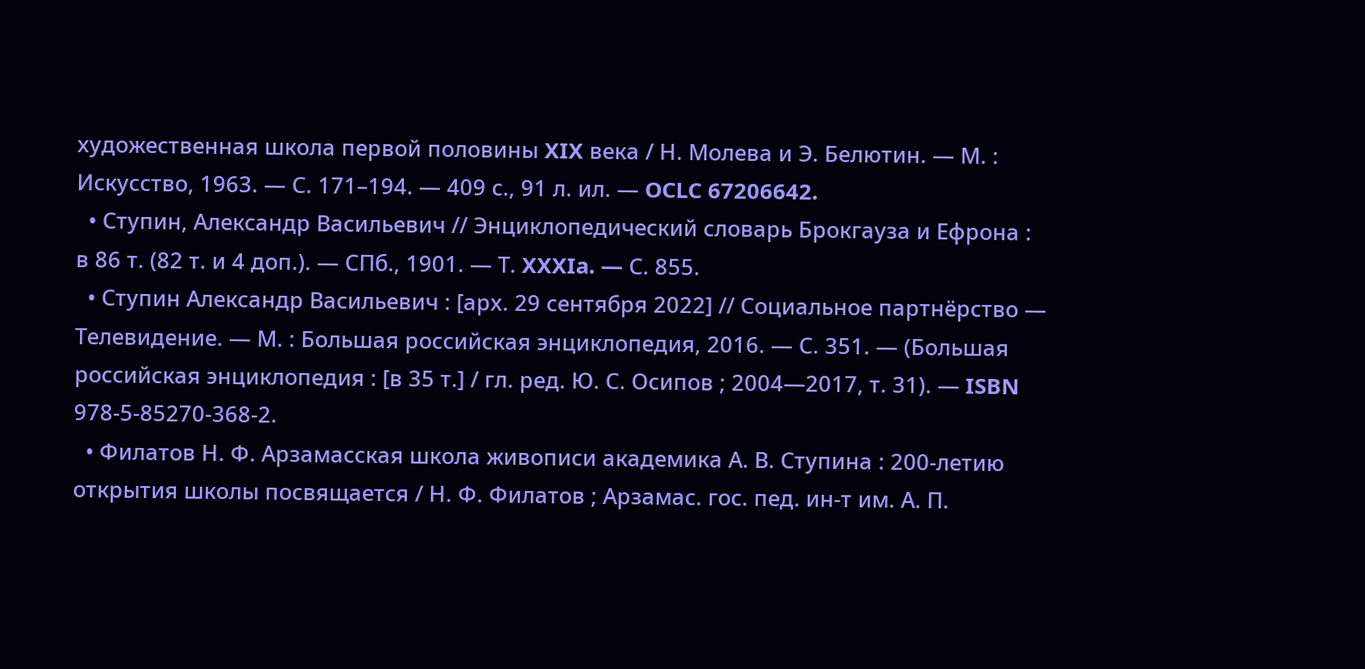художественная школа первой половины XIX века / Н. Молева и Э. Белютин. — М. : Искусство, 1963. — С. 171–194. — 409 с., 91 л. ил. — OCLC 67206642.
  • Ступин, Александр Васильевич // Энциклопедический словарь Брокгауза и Ефрона : в 86 т. (82 т. и 4 доп.). — СПб., 1901. — Т. XXXIa. — С. 855.
  • Ступин Александр Васильевич : [арх. 29 сентября 2022] // Социальное партнёрство — Телевидение. — М. : Большая российская энциклопедия, 2016. — С. 351. — (Большая российская энциклопедия : [в 35 т.] / гл. ред. Ю. С. Осипов ; 2004—2017, т. 31). — ISBN 978-5-85270-368-2.
  • Филатов Н. Ф. Арзамасская школа живописи академика А. В. Ступина : 200-летию открытия школы посвящается / Н. Ф. Филатов ; Арзамас. гос. пед. ин-т им. А. П.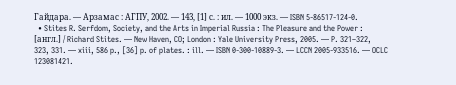Гайдара. — Арзамас : АГПУ, 2002. — 143, [1] с. : ил. — 1000 экз. — ISBN 5-86517-124-0.
  • Stites R. Serfdom, Society, and the Arts in Imperial Russia : The Pleasure and the Power : [англ.] / Richard Stites. — New Haven, CO; London : Yale University Press, 2005. — P. 321–322, 323, 331. — xiii, 586 p., [36] p. of plates. : ill. — ISBN 0-300-10889-3. — LCCN 2005-933516. — OCLC 123081421.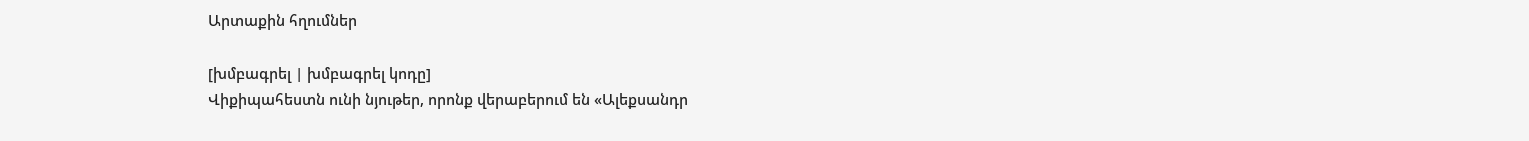Արտաքին հղումներ

[խմբագրել | խմբագրել կոդը]
Վիքիպահեստն ունի նյութեր, որոնք վերաբերում են «Ալեքսանդր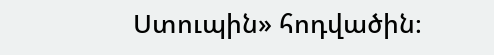Ստուպին» հոդվածին։